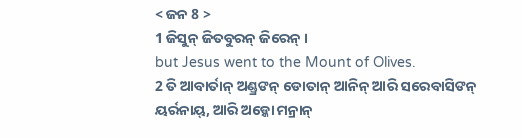< ଜନ 8 >
1 ଜିସୁନ୍ ଜିତବୁରନ୍ ଜିରେନ୍ ।
but Jesus went to the Mount of Olives.
2 ତି ଆବାର୍ତାନ୍ ଅଣ୍ଡ୍ରଙନ୍ ଡୋତାନ୍ ଆନିନ୍ ଆରି ସରେବାସିଙନ୍ ୟର୍ରନାୟ୍, ଆରି ଅଡ଼୍କୋ ମନ୍ରାନ୍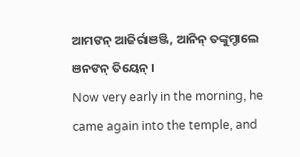ଆମଙନ୍ ଆଜିର୍ରାଞଞ୍ଜି, ଆନିନ୍ ତଙ୍କୁମ୍ଡାଲେ ଞନଙନ୍ ତିୟେନ୍ ।
Now very early in the morning, he came again into the temple, and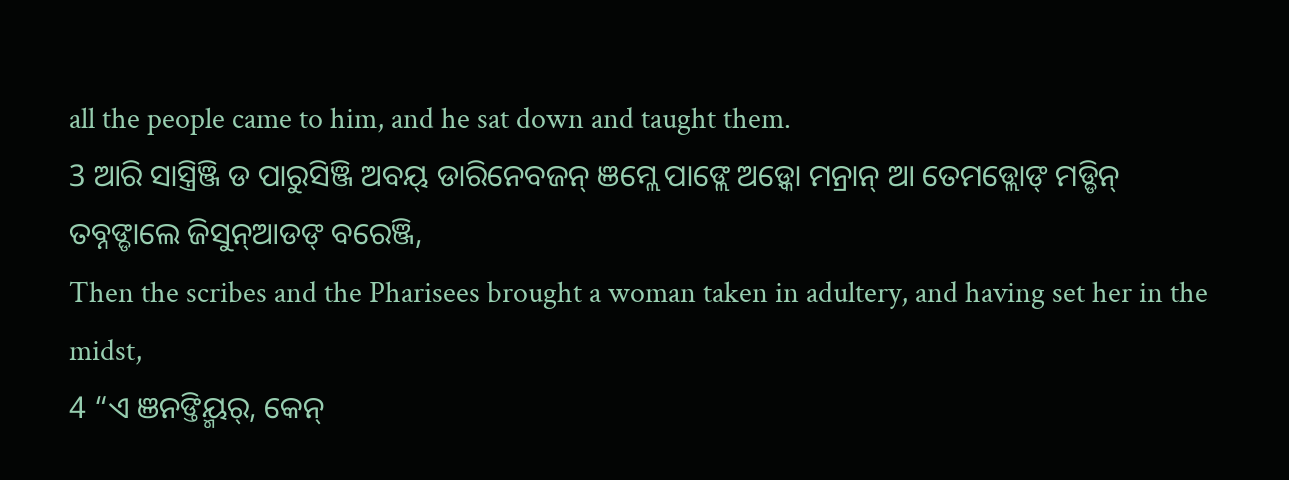all the people came to him, and he sat down and taught them.
3 ଆରି ସାସ୍ତ୍ରିଞ୍ଜି ଡ ପାରୁସିଞ୍ଜି ଅବୟ୍ ଡାରିନେବଜନ୍ ଞମ୍ଲେ ପାଙ୍ଲେ ଅଡ଼୍କୋ ମନ୍ରାନ୍ ଆ ତେମଡ୍ଲୋଙ୍ ମଡ୍ଡିନ୍ ତବ୍ନଙ୍ଡାଲେ ଜିସୁନ୍ଆଡଙ୍ ବରେଞ୍ଜି,
Then the scribes and the Pharisees brought a woman taken in adultery, and having set her in the midst,
4 “ଏ ଞନଙ୍ତିୟ୍ମର୍, କେନ୍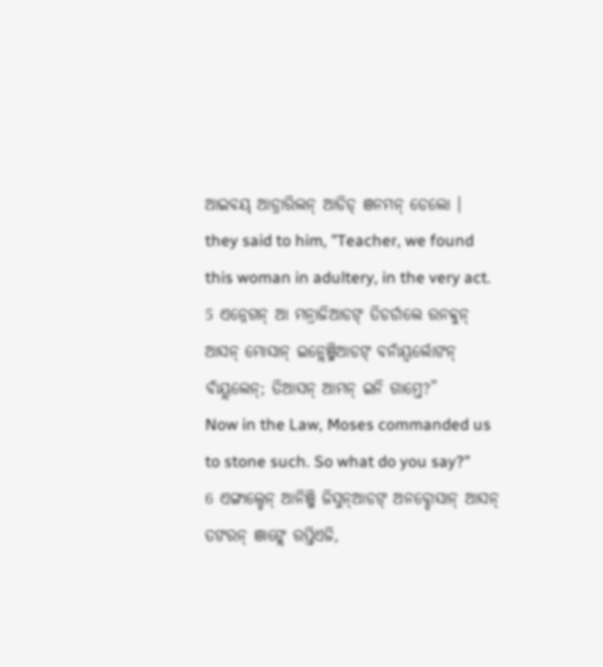ଆଇବୟ୍ ଆଡ୍ରାରିଲନ୍ ଆଡିଡ୍ ଞନମନ୍ ଡେଲୋ ।
they said to him, "Teacher, we found this woman in adultery, in the very act.
5 ଏନ୍ନେଗନ୍ ଆ ମନ୍ରାଜିଆଡଙ୍ ତିଡର୍ଡାଲେ ରନବ୍ବୁନ୍ ଆସନ୍ ମୋସାନ୍ ଇନ୍ଲେଞ୍ଜିଆଡଙ୍ ବନାଁୟ୍ବର୍ଲୋଙନ୍ ବାଁୟ୍ଲଲେନ୍; ତିଆସନ୍ ଆମନ୍ ଇନି ଗାମ୍ତେ?”
Now in the Law, Moses commanded us to stone such. So what do you say?"
6 ଏଙ୍ଗାଲ୍ଡେନ୍ ଆନିଞ୍ଜି ଜିସୁନ୍ଆଡଙ୍ ଅନବ୍ଡୋସାନ୍ ଆସନ୍ ତଙରନ୍ ଞାଙ୍ଲେ ରପ୍ତିଏଜି,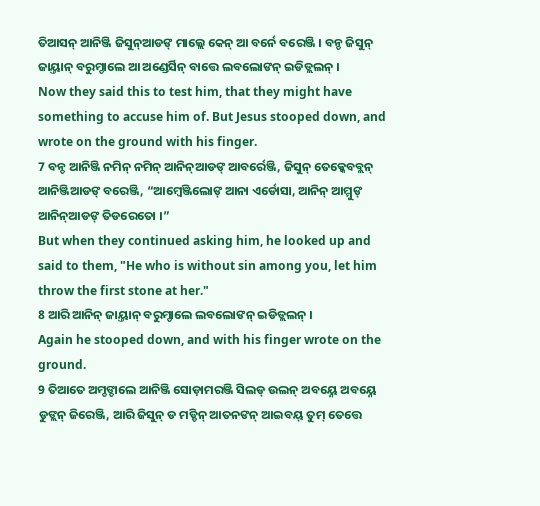ତିଆସନ୍ ଆନିଞ୍ଜି ଜିସୁନ୍ଆଡଙ୍ ମାଲ୍ଲେ କେନ୍ ଆ ବର୍ନେ ବରେଞ୍ଜି । ବନ୍ଡ ଜିସୁନ୍ ଜାୟ୍ତାନ୍ ବରୁମ୍ଡାଲେ ଆ ଅଣ୍ଡେର୍ସିନ୍ ବାତ୍ତେ ଲବଲୋଙନ୍ ଇଡିଡ୍ଲଲନ୍ ।
Now they said this to test him, that they might have something to accuse him of. But Jesus stooped down, and wrote on the ground with his finger.
7 ବନ୍ଡ ଆନିଞ୍ଜି ନମିନ୍ ନମିନ୍ ଆନିନ୍ଆଡଙ୍ ଆବର୍ରେଞ୍ଜି, ଜିସୁନ୍ ତେକ୍କେବବ୍ଲନ୍ ଆନିଞ୍ଜିଆଡଙ୍ ବରେଞ୍ଜି, “ଆମ୍ୱେଞ୍ଜିଲୋଙ୍ ଆନା ଏର୍ଡୋସା, ଆନିନ୍ ଆମ୍ମୁଙ୍ ଆନିନ୍ଆଡଙ୍ ତିଡରେତୋ ।”
But when they continued asking him, he looked up and said to them, "He who is without sin among you, let him throw the first stone at her."
8 ଆରି ଆନିନ୍ ଜାୟ୍ତାନ୍ ବରୁମ୍ଡାଲେ ଲବଲୋଙନ୍ ଇଡିଡ୍ଲଲନ୍ ।
Again he stooped down, and with his finger wrote on the ground.
9 ତିଆତେ ଅମ୍ଡଙ୍ଡାଲେ ଆନିଞ୍ଜି ସୋଡ଼ାମରଞ୍ଜି ସିଲଡ୍ ଉଲନ୍ ଅବୟ୍ନେ ଅବୟ୍ନେ ଡୁଙ୍ଲନ୍ ଜିରେଞ୍ଜି, ଆରି ଜିସୁନ୍ ଡ ମଡ୍ଡିନ୍ ଆତନଙନ୍ ଆଇବୟ୍ ତୁମ୍ ତେତ୍ତେ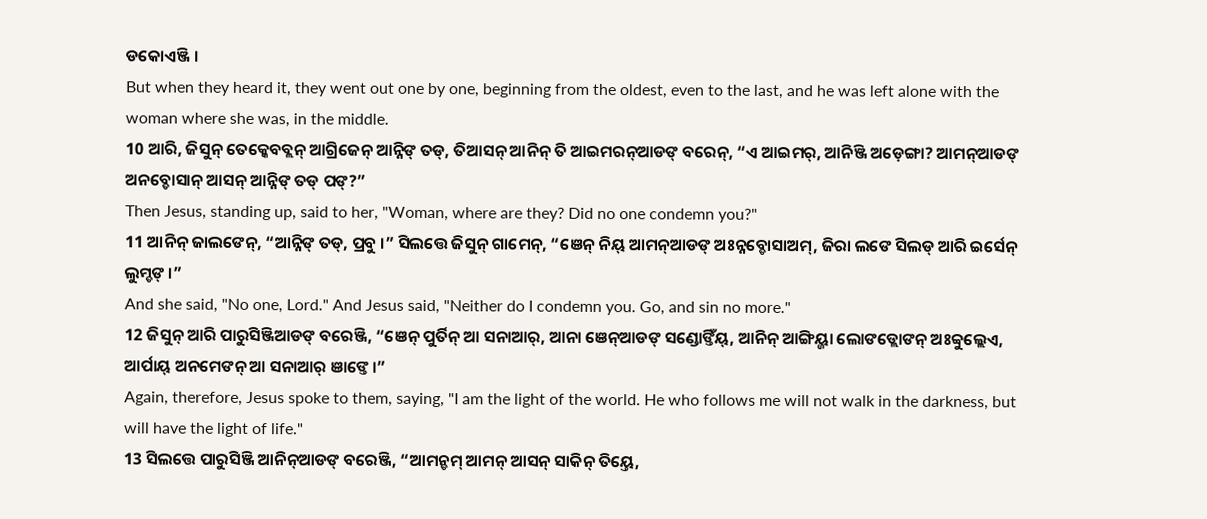ଡକୋଏଞ୍ଜି ।
But when they heard it, they went out one by one, beginning from the oldest, even to the last, and he was left alone with the woman where she was, in the middle.
10 ଆରି, ଜିସୁନ୍ ତେକ୍କେବବ୍ଲନ୍ ଆଗ୍ରିଜେନ୍ ଆନ୍ନିଙ୍ ତଡ୍, ତିଆସନ୍ ଆନିନ୍ ତି ଆଇମରନ୍ଆଡଙ୍ ବରେନ୍, “ଏ ଆଇମର୍, ଆନିଞ୍ଜି ଅଡ଼େଙ୍ଗା? ଆମନ୍ଆଡଙ୍ ଅନବ୍ଡୋସାନ୍ ଆସନ୍ ଆନ୍ନିଙ୍ ତଡ୍ ପଙ୍?”
Then Jesus, standing up, said to her, "Woman, where are they? Did no one condemn you?"
11 ଆନିନ୍ ଜାଲଙେନ୍, “ଆନ୍ନିଙ୍ ତଡ୍, ପ୍ରବୁ ।” ସିଲତ୍ତେ ଜିସୁନ୍ ଗାମେନ୍, “ଞେନ୍ ନିୟ୍ ଆମନ୍ଆଡଙ୍ ଅଃନ୍ନବ୍ଡୋସାଅମ୍, ଜିରା ଲଙେ ସିଲଡ୍ ଆରି ଇର୍ସେନ୍ ଲୁମ୍ଡଙ୍ ।”
And she said, "No one, Lord." And Jesus said, "Neither do I condemn you. Go, and sin no more."
12 ଜିସୁନ୍ ଆରି ପାରୁସିଞ୍ଜିଆଡଙ୍ ବରେଞ୍ଜି, “ଞେନ୍ ପୁର୍ତିନ୍ ଆ ସନାଆର୍, ଆନା ଞେନ୍ଆଡଙ୍ ସଣ୍ଡୋଙ୍ତିଁୟ୍, ଆନିନ୍ ଆଙ୍ଗିୟ୍ଜା ଲୋଙଡ୍ଲୋଙନ୍ ଅଃବ୍ବୁଲ୍ଲେଏ, ଆର୍ପାୟ୍ ଅନମେଙନ୍ ଆ ସନାଆର୍ ଞାଙ୍ତେ ।”
Again, therefore, Jesus spoke to them, saying, "I am the light of the world. He who follows me will not walk in the darkness, but will have the light of life."
13 ସିଲତ୍ତେ ପାରୁସିଞ୍ଜି ଆନିନ୍ଆଡଙ୍ ବରେଞ୍ଜି, “ଆମନ୍ଡମ୍ ଆମନ୍ ଆସନ୍ ସାକିନ୍ ତିୟ୍ତେ,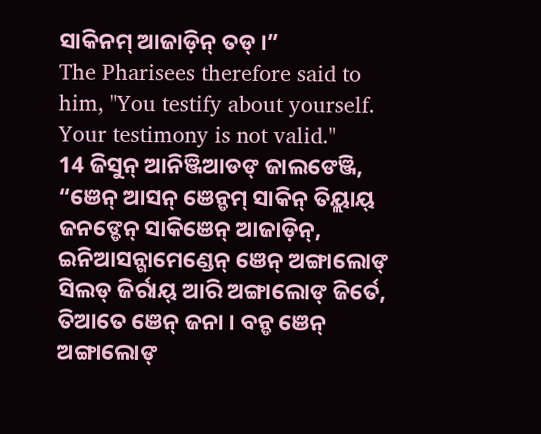ସାକିନମ୍ ଆଜାଡ଼ିନ୍ ତଡ୍ ।”
The Pharisees therefore said to him, "You testify about yourself. Your testimony is not valid."
14 ଜିସୁନ୍ ଆନିଞ୍ଜିଆଡଙ୍ ଜାଲଙେଞ୍ଜି, “ଞେନ୍ ଆସନ୍ ଞେନ୍ଡମ୍ ସାକିନ୍ ତିୟ୍ଲାୟ୍ ଜନଙ୍ଡେନ୍ ସାକିଞେନ୍ ଆଜାଡ଼ିନ୍, ଇନିଆସନ୍ଗାମେଣ୍ଡେନ୍ ଞେନ୍ ଅଙ୍ଗାଲୋଙ୍ ସିଲଡ୍ ଜିର୍ରାୟ୍ ଆରି ଅଙ୍ଗାଲୋଙ୍ ଜିର୍ତେ, ତିଆତେ ଞେନ୍ ଜନା । ବନ୍ଡ ଞେନ୍ ଅଙ୍ଗାଲୋଙ୍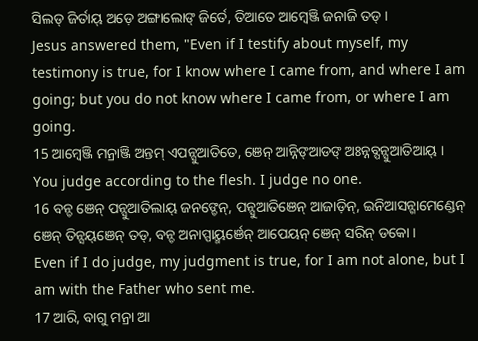ସିଲଡ୍ ଜିର୍ତାୟ୍ ଅଡ଼େ ଅଙ୍ଗାଲୋଙ୍ ଜିର୍ତେ, ତିଆତେ ଆମ୍ୱେଞ୍ଜି ଜନାଜି ତଡ୍ ।
Jesus answered them, "Even if I testify about myself, my testimony is true, for I know where I came from, and where I am going; but you do not know where I came from, or where I am going.
15 ଆମ୍ୱେଞ୍ଜି ମନ୍ରାଞ୍ଜି ଅନ୍ତମ୍ ଏପନ୍ସୁଆତିତେ, ଞେନ୍ ଆନ୍ନିଙ୍ଆଡଙ୍ ଅଃନ୍ନବ୍ପନ୍ସୁଆତିଆୟ୍ ।
You judge according to the flesh. I judge no one.
16 ବନ୍ଡ ଞେନ୍ ପନ୍ସୁଆତିଲାୟ୍ ଜନଙ୍ଡେନ୍, ପନ୍ସୁଆତିଞେନ୍ ଆଜାଡ଼ିନ୍, ଇନିଆସନ୍ଗାମେଣ୍ଡେନ୍ ଞେନ୍ ତିନ୍ସୟ୍ଞେନ୍ ତଡ୍, ବନ୍ଡ ଅନାପ୍ପାୟ୍ମର୍ଞେନ୍ ଆପେୟନ୍ ଞେନ୍ ସରିନ୍ ଡକୋ ।
Even if I do judge, my judgment is true, for I am not alone, but I am with the Father who sent me.
17 ଆରି, ବାଗୁ ମନ୍ରା ଆ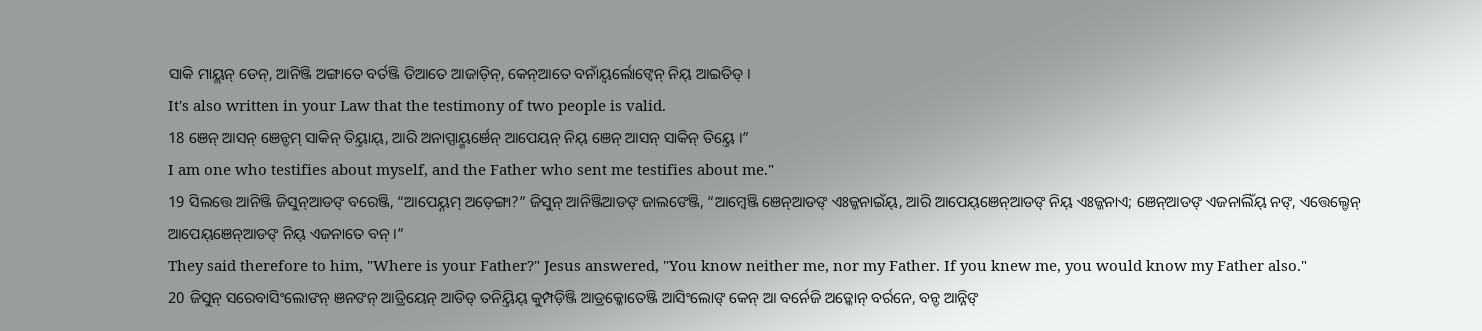ସାକି ମାୟ୍ଲନ୍ ଡେନ୍, ଆନିଞ୍ଜି ଅଙ୍ଗାତେ ବର୍ତଞ୍ଜି ତିଆତେ ଆଜାଡ଼ିନ୍, କେନ୍ଆତେ ବନାଁୟ୍ବର୍ଲୋଙ୍ବେନ୍ ନିୟ୍ ଆଇଡିଡ୍ ।
It's also written in your Law that the testimony of two people is valid.
18 ଞେନ୍ ଆସନ୍ ଞେନ୍ଡମ୍ ସାକିନ୍ ତିୟ୍ତାୟ୍, ଆରି ଅନାପ୍ପାୟ୍ମର୍ଞେନ୍ ଆପେୟନ୍ ନିୟ୍ ଞେନ୍ ଆସନ୍ ସାକିନ୍ ତିୟ୍ତେ ।”
I am one who testifies about myself, and the Father who sent me testifies about me."
19 ସିଲତ୍ତେ ଆନିଞ୍ଜି ଜିସୁନ୍ଆଡଙ୍ ବରେଞ୍ଜି, “ଆପେୟ୍ନମ୍ ଅଡ଼େଙ୍ଗା?” ଜିସୁନ୍ ଆନିଞ୍ଜିଆଡଙ୍ ଜାଲଙେଞ୍ଜି, “ଆମ୍ୱେଞ୍ଜି ଞେନ୍ଆଡଙ୍ ଏଃଜ୍ଜନାଇଁୟ୍, ଆରି ଆପେୟ୍ଞେନ୍ଆଡଙ୍ ନିୟ୍ ଏଃଜ୍ଜନାଏ; ଞେନ୍ଆଡଙ୍ ଏଜନାଲିଁୟ୍ ନଙ୍, ଏତ୍ତେଲ୍ଡେନ୍ ଆପେୟ୍ଞେନ୍ଆଡଙ୍ ନିୟ୍ ଏଜନାତେ ବନ୍ ।”
They said therefore to him, "Where is your Father?" Jesus answered, "You know neither me, nor my Father. If you knew me, you would know my Father also."
20 ଜିସୁନ୍ ସରେବାସିଂଲୋଙନ୍ ଞନଙନ୍ ଆତ୍ରିୟେନ୍ ଆଡିଡ୍ ତନିୟ୍ତିୟ୍ କୁମ୍ପଡ଼ିଞ୍ଜି ଆଡ୍ରକ୍କୋତେଞ୍ଜି ଆସିଂଲୋଙ୍ କେନ୍ ଆ ବର୍ନେଜି ଅଡ଼୍କୋନ୍ ବର୍ରନେ, ବନ୍ଡ ଆନ୍ନିଙ୍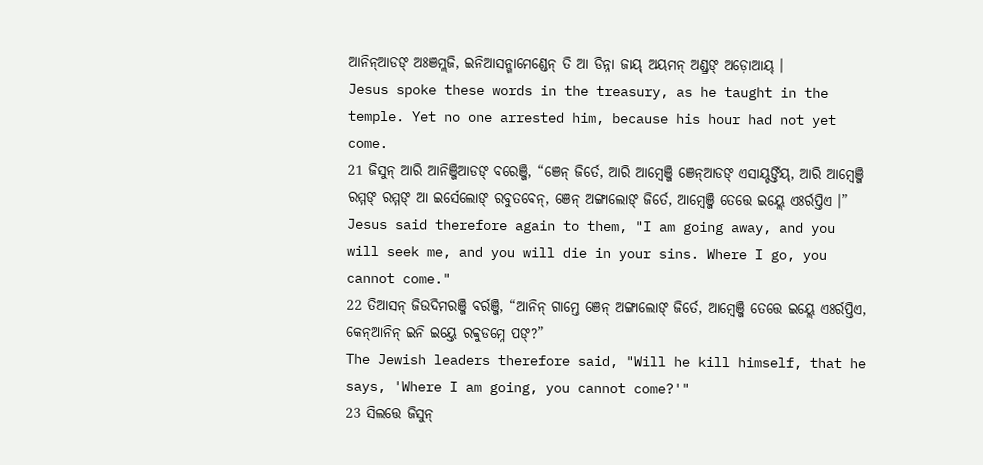ଆନିନ୍ଆଡଙ୍ ଅଃଞମ୍ଲଜି, ଇନିଆସନ୍ଗାମେଣ୍ଡେନ୍ ତି ଆ ଡିନ୍ନା ଜାୟ୍ ଅୟମନ୍ ଅଣ୍ଡ୍ରଙ୍ ଅଡ଼ୋଆୟ୍ ।
Jesus spoke these words in the treasury, as he taught in the temple. Yet no one arrested him, because his hour had not yet come.
21 ଜିସୁନ୍ ଆରି ଆନିଞ୍ଜିଆଡଙ୍ ବରେଞ୍ଜି, “ଞେନ୍ ଜିର୍ତେ, ଆରି ଆମ୍ୱେଞ୍ଜି ଞେନ୍ଆଡଙ୍ ଏସାୟ୍ଡଙ୍ତିଁୟ୍, ଆରି ଆମ୍ୱେଞ୍ଜି ରମ୍ମଙ୍ ରମ୍ମଙ୍ ଆ ଇର୍ସେଲୋଙ୍ ରବୁତବେନ୍, ଞେନ୍ ଅଙ୍ଗାଲୋଙ୍ ଜିର୍ତେ, ଆମ୍ୱେଞ୍ଜି ତେତ୍ତେ ଇୟ୍ଲେ ଏଃର୍ରପ୍ତିଏ ।”
Jesus said therefore again to them, "I am going away, and you will seek me, and you will die in your sins. Where I go, you cannot come."
22 ତିଆସନ୍ ଜିଉଦିମରଞ୍ଜି ବର୍ରଞ୍ଜି, “ଆନିନ୍ ଗାମ୍ତେ ଞେନ୍ ଅଙ୍ଗାଲୋଙ୍ ଜିର୍ତେ, ଆମ୍ୱେଞ୍ଜି ତେତ୍ତେ ଇୟ୍ଲେ ଏଃର୍ରପ୍ତିଏ, କେନ୍ଆନିନ୍ ଇନି ଇୟ୍ତେ ରବ୍ବୁଡମ୍ନେ ପଙ୍?”
The Jewish leaders therefore said, "Will he kill himself, that he says, 'Where I am going, you cannot come?'"
23 ସିଲତ୍ତେ ଜିସୁନ୍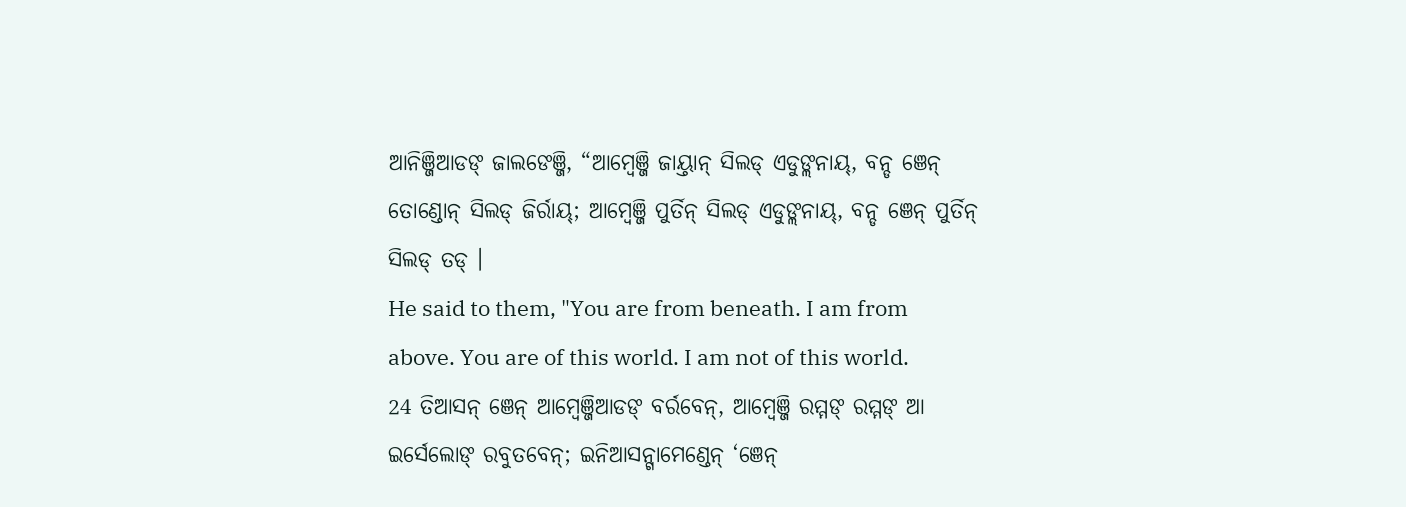ଆନିଞ୍ଜିଆଡଙ୍ ଜାଲଙେଞ୍ଜି, “ଆମ୍ୱେଞ୍ଜି ଜାୟ୍ତାନ୍ ସିଲଡ୍ ଏଡୁଙ୍ଲନାୟ୍, ବନ୍ଡ ଞେନ୍ ତୋଣ୍ଡୋନ୍ ସିଲଡ୍ ଜିର୍ରାୟ୍; ଆମ୍ୱେଞ୍ଜି ପୁର୍ତିନ୍ ସିଲଡ୍ ଏଡୁଙ୍ଲନାୟ୍, ବନ୍ଡ ଞେନ୍ ପୁର୍ତିନ୍ ସିଲଡ୍ ତଡ୍ ।
He said to them, "You are from beneath. I am from above. You are of this world. I am not of this world.
24 ତିଆସନ୍ ଞେନ୍ ଆମ୍ୱେଞ୍ଜିଆଡଙ୍ ବର୍ରବେନ୍, ଆମ୍ୱେଞ୍ଜି ରମ୍ମଙ୍ ରମ୍ମଙ୍ ଆ ଇର୍ସେଲୋଙ୍ ରବୁତବେନ୍; ଇନିଆସନ୍ଗାମେଣ୍ଡେନ୍ ‘ଞେନ୍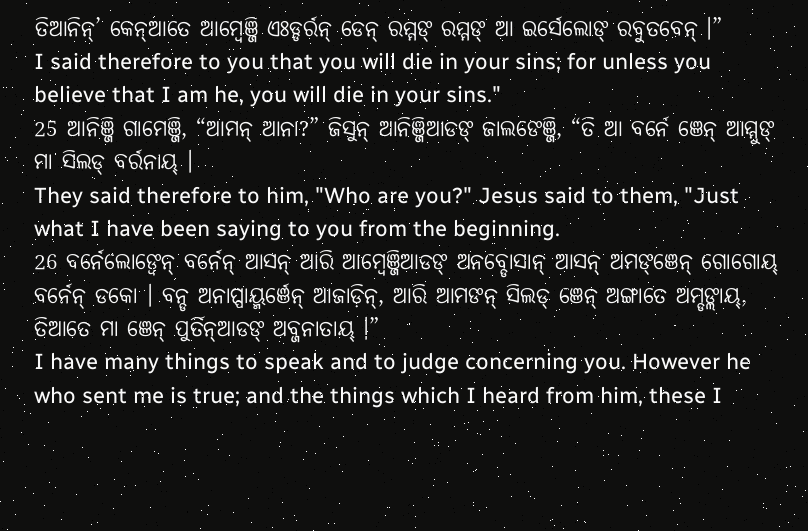ତିଆନିନ୍’ କେନ୍ଆତେ ଆମ୍ୱେଞ୍ଜି ଏଃଡ୍ଡର୍ରନ୍ ଡେନ୍ ରମ୍ମଙ୍ ରମ୍ମଙ୍ ଆ ଇର୍ସେଲୋଙ୍ ରବୁତବେନ୍ ।”
I said therefore to you that you will die in your sins; for unless you believe that I am he, you will die in your sins."
25 ଆନିଞ୍ଜି ଗାମେଞ୍ଜି, “ଆମନ୍ ଆନା?” ଜିସୁନ୍ ଆନିଞ୍ଜିଆଡଙ୍ ଜାଲଙେଞ୍ଜି, “ତି ଆ ବର୍ନେ ଞେନ୍ ଆମ୍ମୁଙ୍ ମା ସିଲଡ୍ ବର୍ରନାୟ୍ ।
They said therefore to him, "Who are you?" Jesus said to them, "Just what I have been saying to you from the beginning.
26 ବର୍ନେଲୋଙ୍ବେନ୍ ବର୍ନେନ୍ ଆସନ୍ ଆରି ଆମ୍ୱେଞ୍ଜିଆଡଙ୍ ଅନବ୍ଡୋସାନ୍ ଆସନ୍ ଅମଙ୍ଞେନ୍ ଗୋଗୋୟ୍ ବର୍ନେନ୍ ଡକୋ । ବନ୍ଡ ଅନାପ୍ପାୟ୍ମର୍ଞେନ୍ ଆଜାଡ଼ିନ୍, ଆରି ଆମଙନ୍ ସିଲଡ୍ ଞେନ୍ ଅଙ୍ଗାତେ ଅମ୍ଡଙ୍ଲାୟ୍, ତିଆତେ ମା ଞେନ୍ ପୁର୍ତିନ୍ଆଡଙ୍ ଅବ୍ଜନାତାୟ୍ ।”
I have many things to speak and to judge concerning you. However he who sent me is true; and the things which I heard from him, these I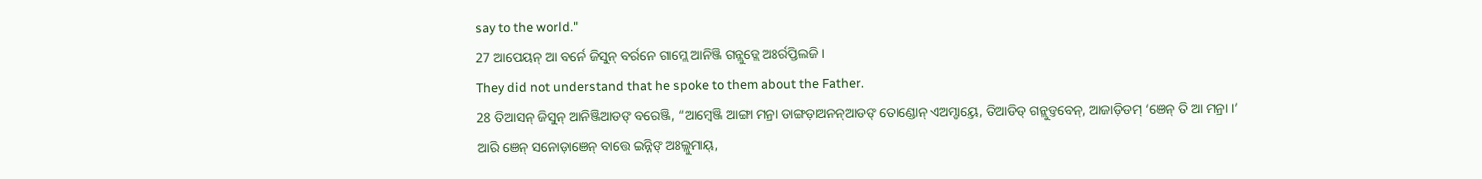say to the world."
27 ଆପେୟନ୍ ଆ ବର୍ନେ ଜିସୁନ୍ ବର୍ରନେ ଗାମ୍ଲେ ଆନିଞ୍ଜି ଗନ୍ଲୁଡ୍ଲେ ଅଃର୍ରପ୍ତିଲଜି ।
They did not understand that he spoke to them about the Father.
28 ତିଆସନ୍ ଜିସୁନ୍ ଆନିଞ୍ଜିଆଡଙ୍ ବରେଞ୍ଜି, “ଆମ୍ୱେଞ୍ଜି ଆଙ୍ଗା ମନ୍ରା ଡାଙ୍ଗଡ଼ାଅନନ୍ଆଡଙ୍ ତୋଣ୍ଡୋନ୍ ଏଅମ୍ଡାୟ୍ତେ, ତିଆଡିଡ୍ ଗନ୍ଲୁଡ୍ତବେନ୍, ଆଜାଡ଼ିଡମ୍ ‘ଞେନ୍ ତି ଆ ମନ୍ରା ।’ ଆରି ଞେନ୍ ସନୋଡ଼ାଞେନ୍ ବାତ୍ତେ ଇନ୍ନିଙ୍ ଅଃଲ୍ଲୁମାୟ୍,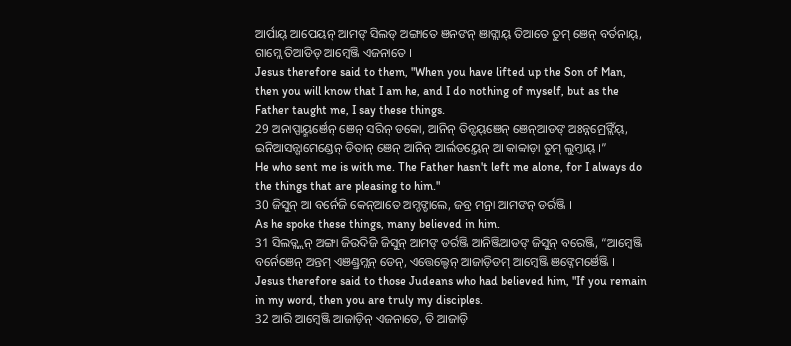ଆର୍ପାୟ୍ ଆପେୟନ୍ ଆମଙ୍ ସିଲଡ୍ ଅଙ୍ଗାତେ ଞନଙନ୍ ଞାଙ୍ଲାୟ୍ ତିଆତେ ତୁମ୍ ଞେନ୍ ବର୍ତନାୟ୍, ଗାମ୍ଲେ ତିଆଡିଡ୍ ଆମ୍ୱେଞ୍ଜି ଏଜନାତେ ।
Jesus therefore said to them, "When you have lifted up the Son of Man, then you will know that I am he, and I do nothing of myself, but as the Father taught me, I say these things.
29 ଅନାପ୍ପାୟ୍ମର୍ଞେନ୍ ଞେନ୍ ସରିନ୍ ଡକୋ, ଆନିନ୍ ତିନ୍ସୟ୍ଞେନ୍ ଞେନ୍ଆଡଙ୍ ଅଃନ୍ନମ୍ରେଙ୍ଲିଁୟ୍, ଇନିଆସନ୍ଗାମେଣ୍ଡେନ୍ ଡିତାନ୍ ଞେନ୍ ଆନିନ୍ ଆର୍ଲଡୟ୍ତେନ୍ ଆ କାବ୍ବାଡ଼ା ତୁମ୍ ଲୁମ୍ତାୟ୍ ।”
He who sent me is with me. The Father hasn't left me alone, for I always do the things that are pleasing to him."
30 ଜିସୁନ୍ ଆ ବର୍ନେଜି କେନ୍ଆତେ ଅମ୍ଡଙ୍ଡାଲେ, ଜବ୍ର ମନ୍ରା ଆମଙନ୍ ଡର୍ରଞ୍ଜି ।
As he spoke these things, many believed in him.
31 ସିଲଡ୍ଲ୍ଲନ୍ ଅଙ୍ଗା ଜିଉଦିଜି ଜିସୁନ୍ ଆମଙ୍ ଡର୍ରଞ୍ଜି ଆନିଞ୍ଜିଆଡଙ୍ ଜିସୁନ୍ ବରେଞ୍ଜି, “ଆମ୍ୱେଞ୍ଜି ବର୍ନେଞେନ୍ ଅନ୍ତମ୍ ଏଞଣ୍ଡ୍ରମ୍ଲନ୍ ଡେନ୍, ଏତ୍ତେଲ୍ଡେନ୍ ଆଜାଡ଼ିଡମ୍ ଆମ୍ୱେଞ୍ଜି ଞଙ୍ନେମର୍ଞେଞ୍ଜି ।
Jesus therefore said to those Judeans who had believed him, "If you remain in my word, then you are truly my disciples.
32 ଆରି ଆମ୍ୱେଞ୍ଜି ଆଜାଡ଼ିନ୍ ଏଜନାତେ, ତି ଆଜାଡ଼ି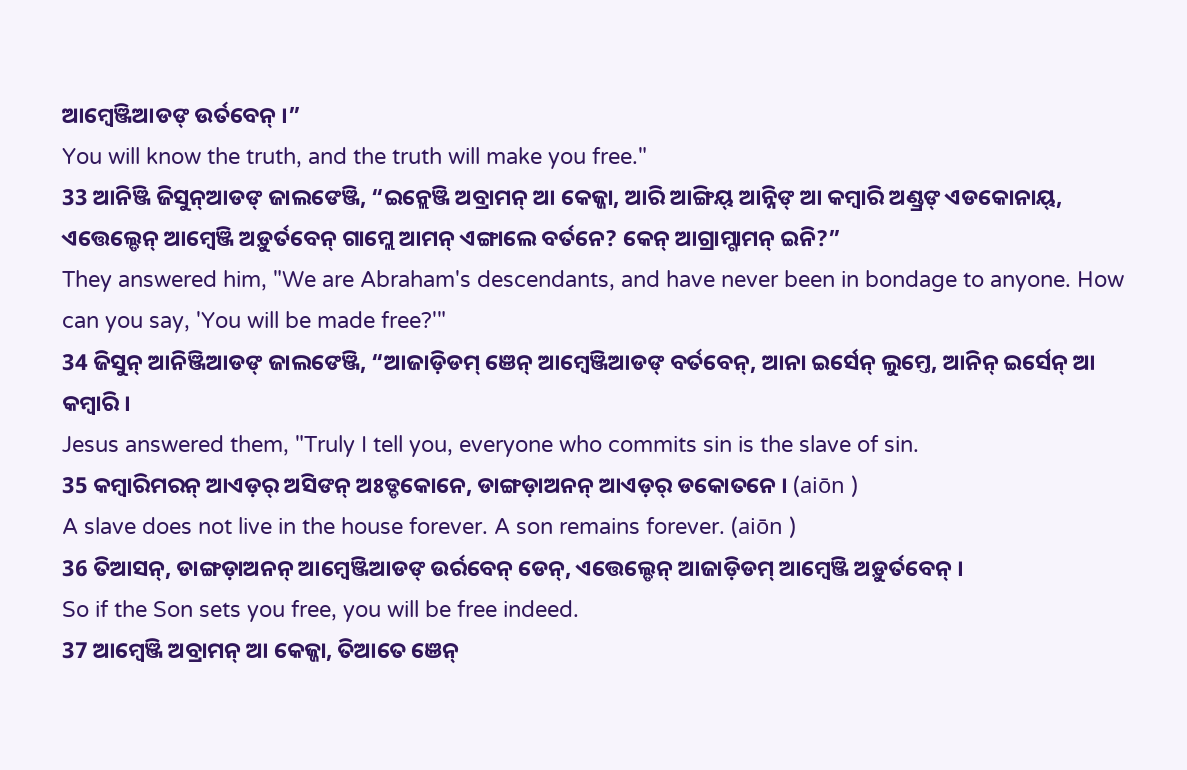ଆମ୍ୱେଞ୍ଜିଆଡଙ୍ ଉର୍ତବେନ୍ ।”
You will know the truth, and the truth will make you free."
33 ଆନିଞ୍ଜି ଜିସୁନ୍ଆଡଙ୍ ଜାଲଙେଞ୍ଜି, “ଇନ୍ଲେଞ୍ଜି ଅବ୍ରାମନ୍ ଆ କେଜ୍ଜା, ଆରି ଆଙ୍ଗିୟ୍ ଆନ୍ନିଙ୍ ଆ କମ୍ୱାରି ଅଣ୍ଡ୍ରଙ୍ ଏଡକୋନାୟ୍, ଏତ୍ତେଲ୍ଡେନ୍ ଆମ୍ୱେଞ୍ଜି ଅଡ଼ୁର୍ତବେନ୍ ଗାମ୍ଲେ ଆମନ୍ ଏଙ୍ଗାଲେ ବର୍ତନେ? କେନ୍ ଆଗ୍ରାମ୍ଗାମନ୍ ଇନି?”
They answered him, "We are Abraham's descendants, and have never been in bondage to anyone. How can you say, 'You will be made free?'"
34 ଜିସୁନ୍ ଆନିଞ୍ଜିଆଡଙ୍ ଜାଲଙେଞ୍ଜି, “ଆଜାଡ଼ିଡମ୍ ଞେନ୍ ଆମ୍ୱେଞ୍ଜିଆଡଙ୍ ବର୍ତବେନ୍, ଆନା ଇର୍ସେନ୍ ଲୁମ୍ତେ, ଆନିନ୍ ଇର୍ସେନ୍ ଆ କମ୍ୱାରି ।
Jesus answered them, "Truly I tell you, everyone who commits sin is the slave of sin.
35 କମ୍ୱାରିମରନ୍ ଆଏଡ଼ର୍ ଅସିଙନ୍ ଅଃଡ୍ଡକୋନେ, ଡାଙ୍ଗଡ଼ାଅନନ୍ ଆଏଡ଼ର୍ ଡକୋତନେ । (aiōn )
A slave does not live in the house forever. A son remains forever. (aiōn )
36 ତିଆସନ୍, ଡାଙ୍ଗଡ଼ାଅନନ୍ ଆମ୍ୱେଞ୍ଜିଆଡଙ୍ ଉର୍ରବେନ୍ ଡେନ୍, ଏତ୍ତେଲ୍ଡେନ୍ ଆଜାଡ଼ିଡମ୍ ଆମ୍ୱେଞ୍ଜି ଅଡ଼ୁର୍ତବେନ୍ ।
So if the Son sets you free, you will be free indeed.
37 ଆମ୍ୱେଞ୍ଜି ଅବ୍ରାମନ୍ ଆ କେଜ୍ଜା, ତିଆତେ ଞେନ୍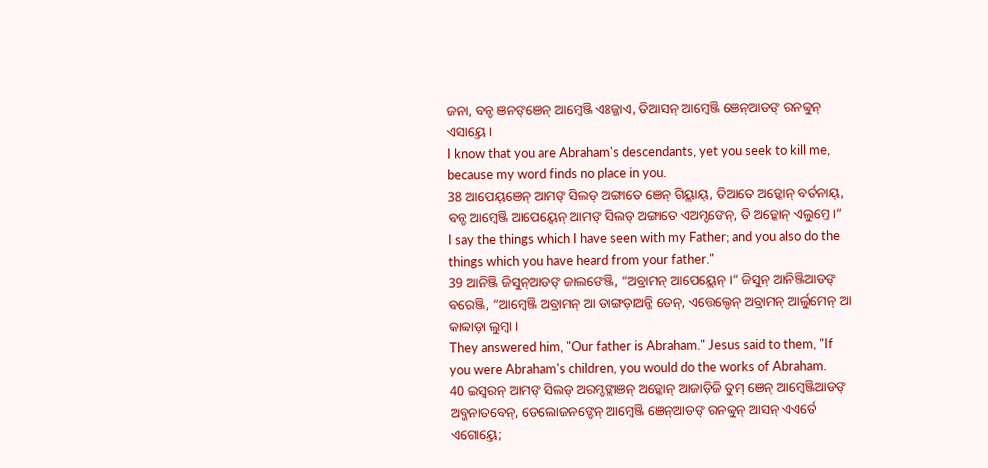ଜନା, ବନ୍ଡ ଞନଙ୍ଞେନ୍ ଆମ୍ୱେଞ୍ଜି ଏଃଜ୍ଜାଏ, ତିଆସନ୍ ଆମ୍ୱେଞ୍ଜି ଞେନ୍ଆଡଙ୍ ରନବ୍ବୁନ୍ ଏସାୟ୍ତେ ।
I know that you are Abraham's descendants, yet you seek to kill me, because my word finds no place in you.
38 ଆପେୟ୍ଞେନ୍ ଆମଙ୍ ସିଲଡ୍ ଅଙ୍ଗାତେ ଞେନ୍ ଗିୟ୍ଲାୟ୍, ତିଆତେ ଅଡ଼୍କୋନ୍ ବର୍ତନାୟ୍, ବନ୍ଡ ଆମ୍ୱେଞ୍ଜି ଆପେୟ୍ବେନ୍ ଆମଙ୍ ସିଲଡ୍ ଅଙ୍ଗାତେ ଏଅମ୍ଡଙେନ୍, ତି ଅଡ଼୍କୋନ୍ ଏଲୁମ୍ତେ ।”
I say the things which I have seen with my Father; and you also do the things which you have heard from your father."
39 ଆନିଞ୍ଜି ଜିସୁନ୍ଆଡଙ୍ ଜାଲଙେଞ୍ଜି, “ଅବ୍ରାମନ୍ ଆପେୟ୍ଲେନ୍ ।” ଜିସୁନ୍ ଆନିଞ୍ଜିଆଡଙ୍ ବରେଞ୍ଜି, “ଆମ୍ୱେଞ୍ଜି ଅବ୍ରାମନ୍ ଆ ଡାଙ୍ଗଡ଼ାଅନ୍ଜି ଡେନ୍, ଏତ୍ତେଲ୍ଡେନ୍ ଅବ୍ରାମନ୍ ଆର୍ଲୁମେନ୍ ଆ କାବ୍ବାଡ଼ା ଲୁମ୍ବା ।
They answered him, "Our father is Abraham." Jesus said to them, "If you were Abraham's children, you would do the works of Abraham.
40 ଇସ୍ୱରନ୍ ଆମଙ୍ ସିଲଡ୍ ଅରମ୍ଡଙ୍ଲାଞନ୍ ଅଡ଼୍କୋନ୍ ଆଜାଡ଼ିଜି ତୁମ୍ ଞେନ୍ ଆମ୍ୱେଞ୍ଜିଆଡଙ୍ ଅବ୍ଜନାତବେନ୍, ଡେଲୋଜନଙ୍ଡେନ୍ ଆମ୍ୱେଞ୍ଜି ଞେନ୍ଆଡଙ୍ ରନବ୍ବୁନ୍ ଆସନ୍ ଏଏର୍ତେ ଏଗୋୟ୍ତେ;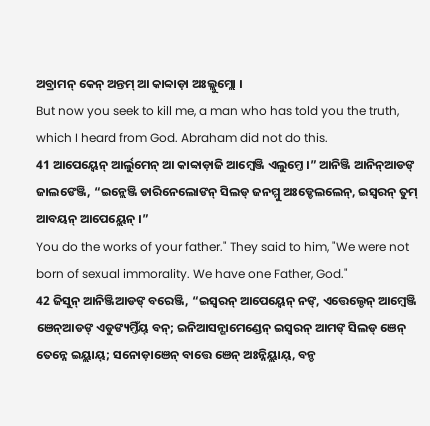ଅବ୍ରାମନ୍ କେନ୍ ଅନ୍ତମ୍ ଆ କାବ୍ବାଡ଼ା ଅଃଲ୍ଲୁମ୍ଲୋ ।
But now you seek to kill me, a man who has told you the truth, which I heard from God. Abraham did not do this.
41 ଆପେୟ୍ବେନ୍ ଆର୍ଲୁମେନ୍ ଆ କାବ୍ବାଡ଼ାଜି ଆମ୍ୱେଞ୍ଜି ଏଲୁମ୍ତେ ।” ଆନିଞ୍ଜି ଆନିନ୍ଆଡଙ୍ ଜାଲଙେଞ୍ଜି, “ଇନ୍ଲେଞ୍ଜି ଡାରିନେଲୋଙନ୍ ସିଲଡ୍ ଜନମ୍ମୁ ଅଃଡ୍ଡେଲଲେନ୍, ଇସ୍ୱରନ୍ ତୁମ୍ ଆବୟନ୍ ଆପେୟ୍ଲେନ୍ ।”
You do the works of your father." They said to him, "We were not born of sexual immorality. We have one Father, God."
42 ଜିସୁନ୍ ଆନିଞ୍ଜିଆଡଙ୍ ବରେଞ୍ଜି, “ଇସ୍ୱରନ୍ ଆପେୟ୍ବେନ୍ ନଙ୍, ଏତ୍ତେଲ୍ଡେନ୍ ଆମ୍ୱେଞ୍ଜି ଞେନ୍ଆଡଙ୍ ଏଡୁଙ୍ୟମ୍ତିଁୟ୍ ବନ୍; ଇନିଆସନ୍ଗାମେଣ୍ଡେନ୍ ଇସ୍ୱରନ୍ ଆମଙ୍ ସିଲଡ୍ ଞେନ୍ ତେନ୍ନେ ଇୟ୍ଲାୟ୍; ସନୋଡ଼ାଞେନ୍ ବାତ୍ତେ ଞେନ୍ ଅଃନ୍ନିୟ୍ଲାୟ୍, ବନ୍ଡ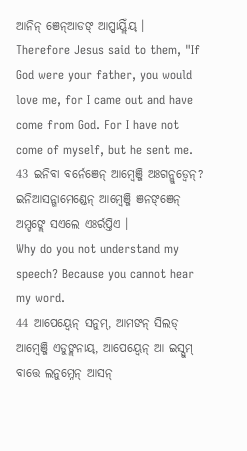ଆନିନ୍ ଞେନ୍ଆଡଙ୍ ଆପ୍ପାୟ୍ଲିଁୟ୍ ।
Therefore Jesus said to them, "If God were your father, you would love me, for I came out and have come from God. For I have not come of myself, but he sent me.
43 ଇନିବା ବର୍ନେଞେନ୍ ଆମ୍ୱେଞ୍ଜି ଅଃଗନ୍ଲୁଡ୍ବେନ୍? ଇନିଆସନ୍ଗାମେଣ୍ଡେନ୍ ଆମ୍ୱେଞ୍ଜି ଞନଙ୍ଞେନ୍ ଅମ୍ଡଙ୍ଲେ ସଏଲେ ଏଃର୍ରପ୍ତିଏ ।
Why do you not understand my speech? Because you cannot hear my word.
44 ଆପେୟ୍ବେନ୍ ସନୁମ୍, ଆମଙନ୍ ସିଲଡ୍ ଆମ୍ୱେଞ୍ଜି ଏଡୁଙ୍ଲନାୟ୍, ଆପେୟ୍ବେନ୍ ଆ ଇସ୍ସୁମ୍ ବାତ୍ତେ ଲନୁମ୍ନେନ୍ ଆସନ୍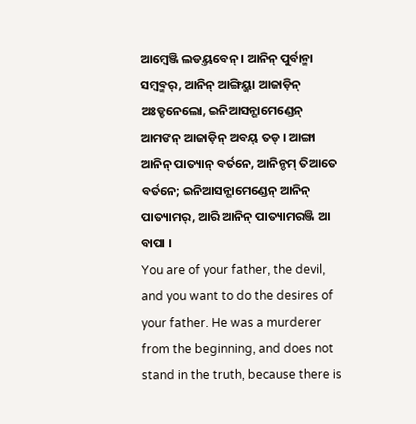ଆମ୍ୱେଞ୍ଜି ଲଡୟ୍ତବେନ୍ । ଆନିନ୍ ପୁର୍ବାନ୍ମା ସମ୍ୱବ୍ମର୍, ଆନିନ୍ ଆଙ୍ଗିୟ୍ଜା ଆଜାଡ଼ିନ୍ ଅଃଡ୍ଡନେଲୋ, ଇନିଆସନ୍ଗାମେଣ୍ଡେନ୍ ଆମଙନ୍ ଆଜାଡ଼ିନ୍ ଅବୟ୍ ତଡ୍ । ଆଙ୍ଗା ଆନିନ୍ ପାତ୍ୟାନ୍ ବର୍ତନେ, ଆନିନ୍ଡମ୍ ତିଆତେ ବର୍ତନେ; ଇନିଆସନ୍ଗାମେଣ୍ଡେନ୍ ଆନିନ୍ ପାତ୍ୟାମର୍, ଆରି ଆନିନ୍ ପାତ୍ୟାମରଞ୍ଜି ଆ ବାପା ।
You are of your father, the devil, and you want to do the desires of your father. He was a murderer from the beginning, and does not stand in the truth, because there is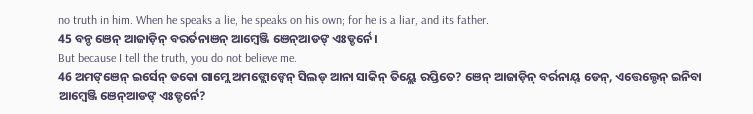no truth in him. When he speaks a lie, he speaks on his own; for he is a liar, and its father.
45 ବନ୍ଡ ଞେନ୍ ଆଜାଡ଼ିନ୍ ବରର୍ତନାଞନ୍ ଆମ୍ୱେଞ୍ଜି ଞେନ୍ଆଡଙ୍ ଏଃଡ୍ଡର୍ନେ ।
But because I tell the truth, you do not believe me.
46 ଅମଙ୍ଞେନ୍ ଇର୍ସେନ୍ ଡକୋ ଗାମ୍ଲେ ଅମଙ୍ଲୋଙ୍ବେନ୍ ସିଲଡ୍ ଆନା ସାକିନ୍ ତିୟ୍ଲେ ରପ୍ତିତେ? ଞେନ୍ ଆଜାଡ଼ିନ୍ ବର୍ରନାୟ୍ ଡେନ୍, ଏତ୍ତେଲ୍ଡେନ୍ ଇନିବା ଆମ୍ୱେଞ୍ଜି ଞେନ୍ଆଡଙ୍ ଏଃଡ୍ଡର୍ନେ?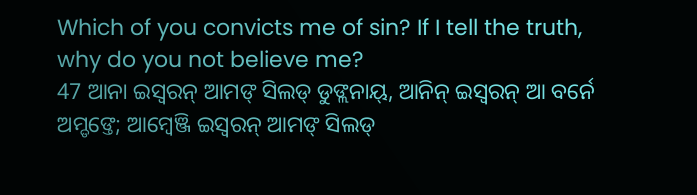Which of you convicts me of sin? If I tell the truth, why do you not believe me?
47 ଆନା ଇସ୍ୱରନ୍ ଆମଙ୍ ସିଲଡ୍ ଡୁଙ୍ଲନାୟ୍, ଆନିନ୍ ଇସ୍ୱରନ୍ ଆ ବର୍ନେ ଅମ୍ଡଙ୍ତେ; ଆମ୍ୱେଞ୍ଜି ଇସ୍ୱରନ୍ ଆମଙ୍ ସିଲଡ୍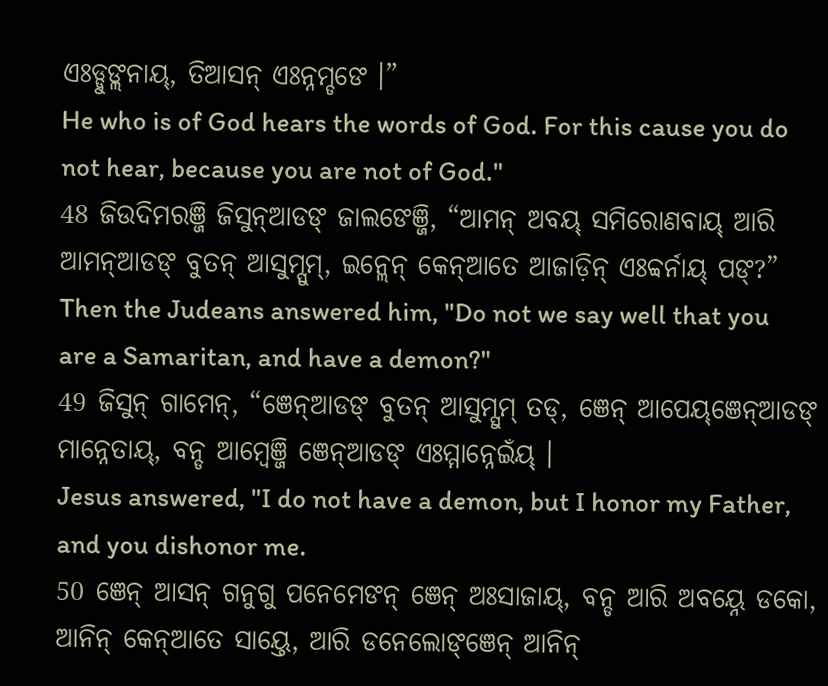ଏଃଡ୍ଡୁଙ୍ଲନାୟ୍, ତିଆସନ୍ ଏଃନ୍ନମ୍ଡଙେ ।”
He who is of God hears the words of God. For this cause you do not hear, because you are not of God."
48 ଜିଉଦିମରଞ୍ଜି ଜିସୁନ୍ଆଡଙ୍ ଜାଲଙେଞ୍ଜି, “ଆମନ୍ ଅବୟ୍ ସମିରୋଣବାୟ୍ ଆରି ଆମନ୍ଆଡଙ୍ ବୁତନ୍ ଆସୁମ୍ସୁମ୍, ଇନ୍ଲେନ୍ କେନ୍ଆତେ ଆଜାଡ଼ିନ୍ ଏଃବ୍ବର୍ନାୟ୍ ପଙ୍?”
Then the Judeans answered him, "Do not we say well that you are a Samaritan, and have a demon?"
49 ଜିସୁନ୍ ଗାମେନ୍, “ଞେନ୍ଆଡଙ୍ ବୁତନ୍ ଆସୁମ୍ସୁମ୍ ତଡ୍, ଞେନ୍ ଆପେୟ୍ଞେନ୍ଆଡଙ୍ ମାନ୍ନେତାୟ୍, ବନ୍ଡ ଆମ୍ୱେଞ୍ଜି ଞେନ୍ଆଡଙ୍ ଏଃମ୍ମାନ୍ନେଇଁୟ୍ ।
Jesus answered, "I do not have a demon, but I honor my Father, and you dishonor me.
50 ଞେନ୍ ଆସନ୍ ଗନୁଗୁ ପନେମେଙନ୍ ଞେନ୍ ଅଃସାଜାୟ୍, ବନ୍ଡ ଆରି ଅବୟ୍ନେ ଡକୋ, ଆନିନ୍ କେନ୍ଆତେ ସାୟ୍ତେ, ଆରି ଡନେଲୋଙ୍ଞେନ୍ ଆନିନ୍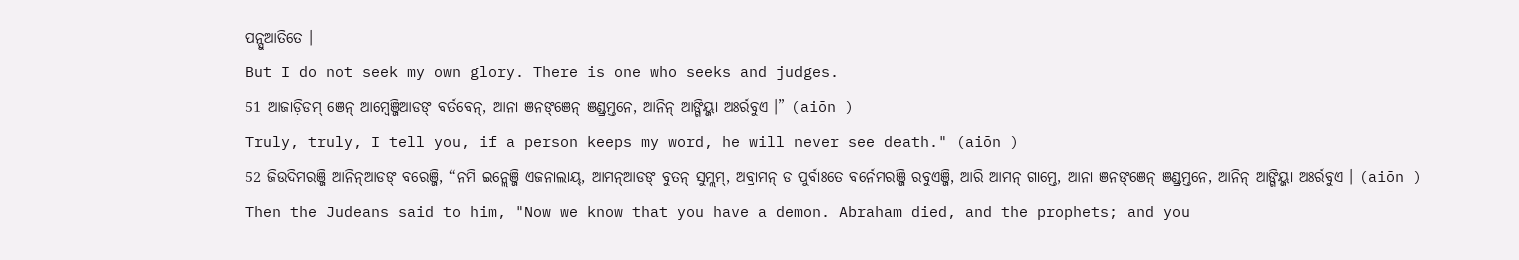ପନ୍ସୁଆତିତେ ।
But I do not seek my own glory. There is one who seeks and judges.
51 ଆଜାଡ଼ିଡମ୍ ଞେନ୍ ଆମ୍ୱେଞ୍ଜିଆଡଙ୍ ବର୍ତବେନ୍, ଆନା ଞନଙ୍ଞେନ୍ ଞଣ୍ଡ୍ରମ୍ତନେ, ଆନିନ୍ ଆଙ୍ଗିୟ୍ଜା ଅଃର୍ରବୁଏ ।” (aiōn )
Truly, truly, I tell you, if a person keeps my word, he will never see death." (aiōn )
52 ଜିଉଦିମରଞ୍ଜି ଆନିନ୍ଆଡଙ୍ ବରେଞ୍ଜି, “ନମି ଇନ୍ଲେଞ୍ଜି ଏଜନାଲାୟ୍, ଆମନ୍ଆଡଙ୍ ବୁତନ୍ ସୁମ୍ଲମ୍, ଅବ୍ରାମନ୍ ଡ ପୁର୍ବାଃତେ ବର୍ନେମରଞ୍ଜି ରବୁଏଞ୍ଜି, ଆରି ଆମନ୍ ଗାମ୍ତେ, ଆନା ଞନଙ୍ଞେନ୍ ଞଣ୍ଡ୍ରମ୍ତନେ, ଆନିନ୍ ଆଙ୍ଗିୟ୍ଜା ଅଃର୍ରବୁଏ । (aiōn )
Then the Judeans said to him, "Now we know that you have a demon. Abraham died, and the prophets; and you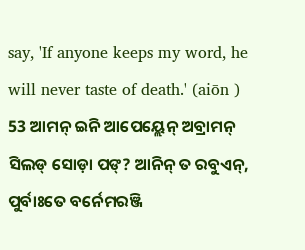say, 'If anyone keeps my word, he will never taste of death.' (aiōn )
53 ଆମନ୍ ଇନି ଆପେୟ୍ଲେନ୍ ଅବ୍ରାମନ୍ ସିଲଡ୍ ସୋଡ଼ା ପଙ୍? ଆନିନ୍ ତ ରବୁଏନ୍, ପୁର୍ବାଃତେ ବର୍ନେମରଞ୍ଜି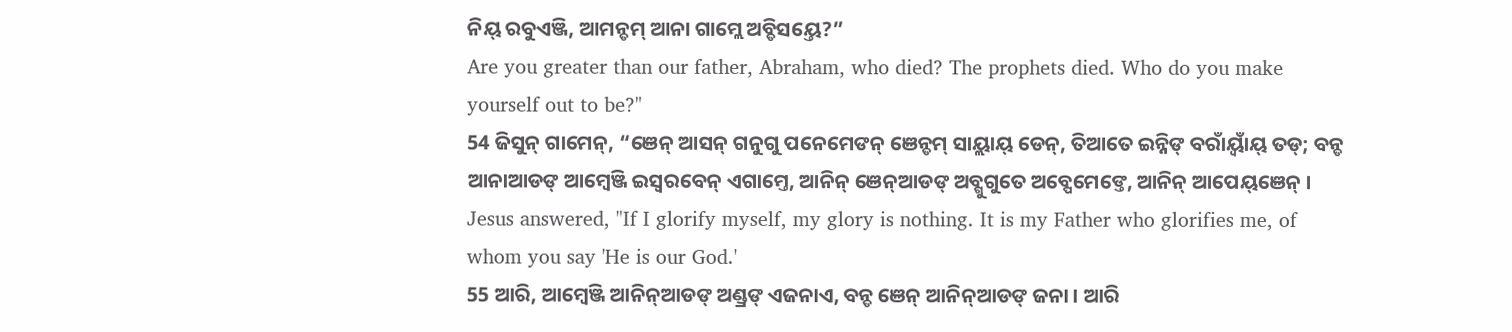ନିୟ୍ ରବୁଏଞ୍ଜି, ଆମନ୍ଡମ୍ ଆନା ଗାମ୍ଲେ ଅବ୍ଡିସୟ୍ତେ?”
Are you greater than our father, Abraham, who died? The prophets died. Who do you make yourself out to be?"
54 ଜିସୁନ୍ ଗାମେନ୍, “ଞେନ୍ ଆସନ୍ ଗନୁଗୁ ପନେମେଙନ୍ ଞେନ୍ଡମ୍ ସାୟ୍ଲାୟ୍ ଡେନ୍, ତିଆତେ ଇନ୍ନିଙ୍ ବରାଁୟ୍ବାଁୟ୍ ତଡ୍; ବନ୍ଡ ଆନାଆଡଙ୍ ଆମ୍ୱେଞ୍ଜି ଇସ୍ୱରବେନ୍ ଏଗାମ୍ତେ, ଆନିନ୍ ଞେନ୍ଆଡଙ୍ ଅବ୍ଗୁଗୁତେ ଅବ୍ପେମେଙ୍ତେ, ଆନିନ୍ ଆପେୟ୍ଞେନ୍ ।
Jesus answered, "If I glorify myself, my glory is nothing. It is my Father who glorifies me, of whom you say 'He is our God.'
55 ଆରି, ଆମ୍ୱେଞ୍ଜି ଆନିନ୍ଆଡଙ୍ ଅଣ୍ଡ୍ରଙ୍ ଏଜନାଏ, ବନ୍ଡ ଞେନ୍ ଆନିନ୍ଆଡଙ୍ ଜନା । ଆରି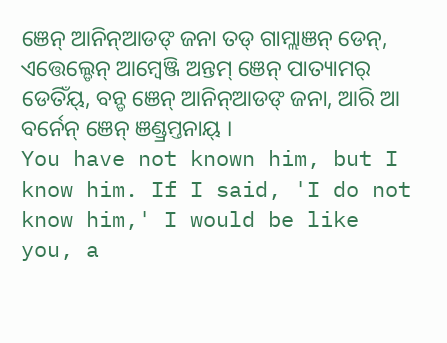ଞେନ୍ ଆନିନ୍ଆଡଙ୍ ଜନା ତଡ୍ ଗାମ୍ଲାଞନ୍ ଡେନ୍, ଏତ୍ତେଲ୍ଡେନ୍ ଆମ୍ୱେଞ୍ଜି ଅନ୍ତମ୍ ଞେନ୍ ପାତ୍ୟାମର୍ ଡେତିଁୟ୍, ବନ୍ଡ ଞେନ୍ ଆନିନ୍ଆଡଙ୍ ଜନା, ଆରି ଆ ବର୍ନେନ୍ ଞେନ୍ ଞଣ୍ଡ୍ରମ୍ତନାୟ୍ ।
You have not known him, but I know him. If I said, 'I do not know him,' I would be like you, a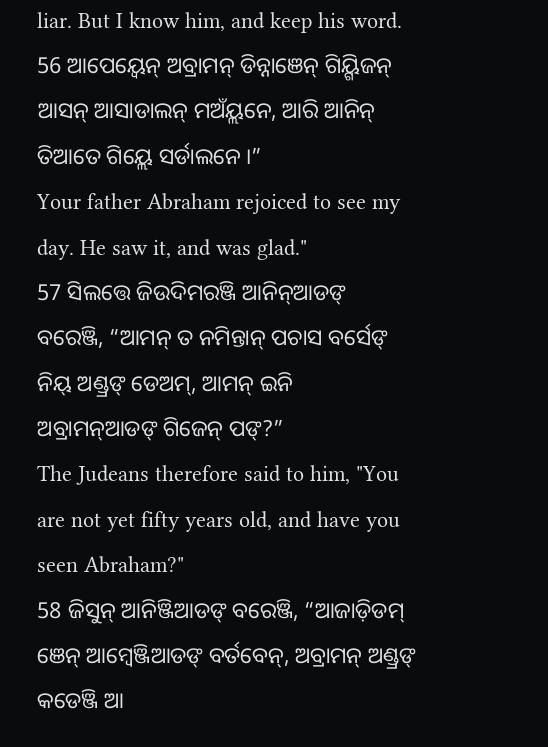liar. But I know him, and keep his word.
56 ଆପେୟ୍ବେନ୍ ଅବ୍ରାମନ୍ ଡିନ୍ନାଞେନ୍ ଗିୟ୍ଗିଜନ୍ ଆସନ୍ ଆସାଡାଲନ୍ ମଅଁୟ୍ଲନେ, ଆରି ଆନିନ୍ ତିଆତେ ଗିୟ୍ଲେ ସର୍ଡାଲନେ ।”
Your father Abraham rejoiced to see my day. He saw it, and was glad."
57 ସିଲତ୍ତେ ଜିଉଦିମରଞ୍ଜି ଆନିନ୍ଆଡଙ୍ ବରେଞ୍ଜି, “ଆମନ୍ ତ ନମିନ୍ତାନ୍ ପଚାସ ବର୍ସେଙ୍ ନିୟ୍ ଅଣ୍ଡ୍ରଙ୍ ଡେଅମ୍, ଆମନ୍ ଇନି ଅବ୍ରାମନ୍ଆଡଙ୍ ଗିଜେନ୍ ପଙ୍?”
The Judeans therefore said to him, "You are not yet fifty years old, and have you seen Abraham?"
58 ଜିସୁନ୍ ଆନିଞ୍ଜିଆଡଙ୍ ବରେଞ୍ଜି, “ଆଜାଡ଼ିଡମ୍ ଞେନ୍ ଆମ୍ୱେଞ୍ଜିଆଡଙ୍ ବର୍ତବେନ୍, ଅବ୍ରାମନ୍ ଅଣ୍ଡ୍ରଙ୍ କଡେଞ୍ଜି ଆ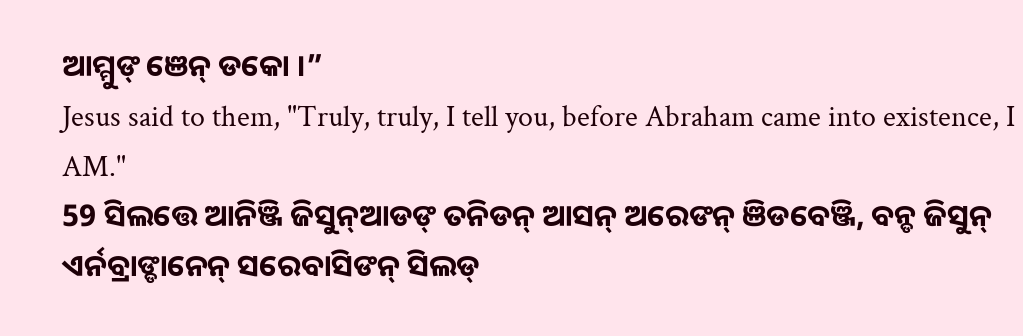ଆମ୍ମୁଙ୍ ଞେନ୍ ଡକୋ ।”
Jesus said to them, "Truly, truly, I tell you, before Abraham came into existence, I AM."
59 ସିଲତ୍ତେ ଆନିଞ୍ଜି ଜିସୁନ୍ଆଡଙ୍ ତନିଡନ୍ ଆସନ୍ ଅରେଙନ୍ ଞିଡବେଞ୍ଜି, ବନ୍ଡ ଜିସୁନ୍ ଏର୍ନବ୍ରାଙ୍ଡାନେନ୍ ସରେବାସିଙନ୍ ସିଲଡ୍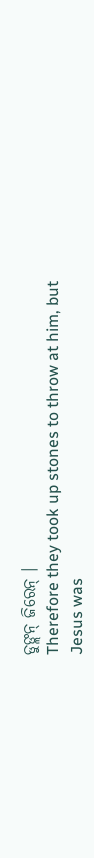ଡୁଙ୍ଲନ୍ ଜିରେନ୍ ।
Therefore they took up stones to throw at him, but Jesus was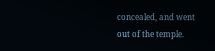concealed, and went out of the temple.